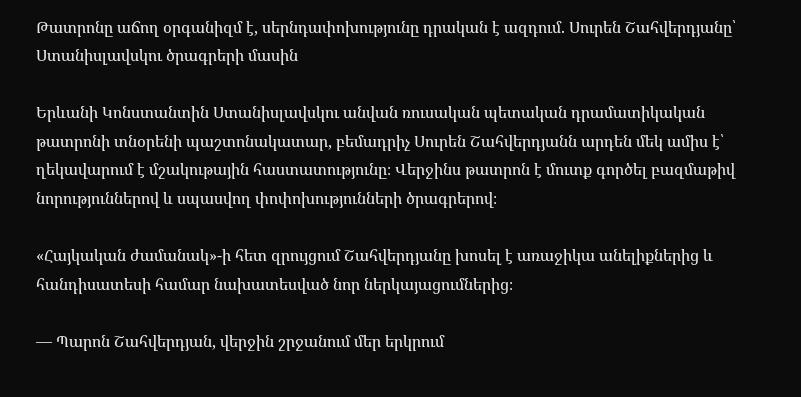Թատրոնը աճող օրգանիզմ է, սերնդափոխությունը դրական է ազդում. Սուրեն Շահվերդյանը՝ Ստանիսլավսկու ծրագրերի մասին

Երևանի Կոնստանտին Ստանիսլավսկու անվան ռուսական պետական դրամատիկական թատրոնի տնօրենի պաշտոնակատար, բեմադրիչ Սուրեն Շահվերդյանն արդեն մեկ ամիս է՝ ղեկավարում է մշակութային հաստատությունը։ Վերջինս թատրոն է մուտք գործել բազմաթիվ նորություններով և սպասվող փոփոխությունների ծրագրերով։

«Հայկական ժամանակ»-ի հետ զրույցում Շահվերդյանը խոսել է առաջիկա անելիքներից և հանդիսատեսի համար նախատեսված նոր ներկայացումներից։

— Պարոն Շահվերդյան, վերջին շրջանում մեր երկրում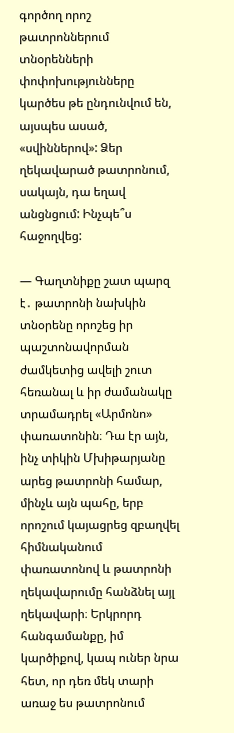գործող որոշ թատրոններում տնօրենների փոփոխությունները կարծես թե ընդունվում են, այսպես ասած, «սվիններով»: Ձեր ղեկավարած թատրոնում, սակայն, դա եղավ անցնցում: Ինչպե՞ս հաջողվեց:

— Գաղտնիքը շատ պարզ է․ թատրոնի նախկին տնօրենը որոշեց իր պաշտոնավորման ժամկետից ավելի շուտ հեռանալ և իր ժամանակը տրամադրել «Արմոնո» փառատոնին։ Դա էր այն, ինչ տիկին Մխիթարյանը արեց թատրոնի համար, մինչև այն պահը, երբ որոշում կայացրեց զբաղվել հիմնականում փառատոնով և թատրոնի ղեկավարումը հանձնել այլ ղեկավարի։ Երկրորդ հանգամանքը, իմ կարծիքով, կապ ուներ նրա հետ, որ դեռ մեկ տարի առաջ ես թատրոնում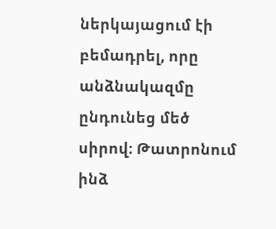ներկայացում էի բեմադրել, որը անձնակազմը ընդունեց մեծ սիրով։ Թատրոնում ինձ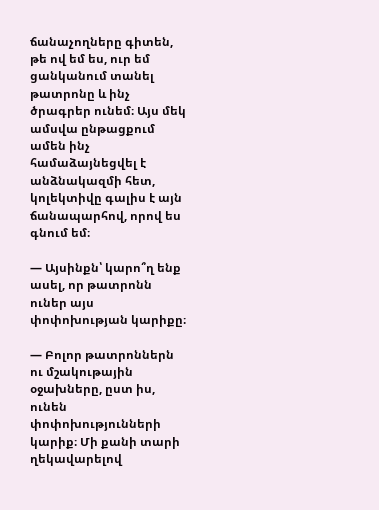ճանաչողները գիտեն, թե ով եմ ես, ուր եմ ցանկանում տանել թատրոնը և ինչ ծրագրեր ունեմ։ Այս մեկ ամսվա ընթացքում ամեն ինչ համաձայնեցվել է անձնակազմի հետ, կոլեկտիվը գալիս է այն ճանապարհով, որով ես գնում եմ։

— Այսինքն՝ կարո՞ղ ենք ասել, որ թատրոնն ուներ այս փոփոխության կարիքը։

— Բոլոր թատրոններն ու մշակութային օջախները, ըստ իս, ունեն փոփոխությունների կարիք։ Մի քանի տարի ղեկավարելով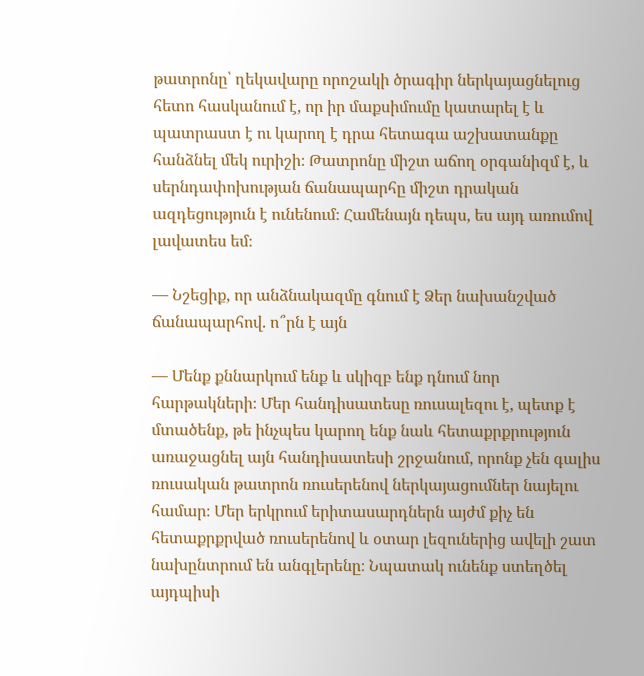թատրոնը՝ ղեկավարը որոշակի ծրագիր ներկայացնելուց հետո հասկանում է, որ իր մաքսիմումը կատարել է և պատրաստ է ու կարող է դրա հետագա աշխատանքը հանձնել մեկ ուրիշի։ Թատրոնը միշտ աճող օրգանիզմ է, և սերնդափոխության ճանապարհը միշտ դրական ազդեցություն է ունենում։ Համենայն դեպս, ես այդ առումով լավատես եմ։

— Նշեցիք, որ անձնակազմը գնում է Ձեր նախանշված ճանապարհով. ո՞րն է այն

— Մենք քննարկում ենք և սկիզբ ենք դնում նոր հարթակների։ Մեր հանդիսատեսը ռուսալեզու է, պետք է մտածենք, թե ինչպես կարող ենք նաև հետաքրքրություն առաջացնել այն հանդիսատեսի շրջանում, որոնք չեն գալիս ռուսական թատրոն ռուսերենով ներկայացումներ նայելու համար։ Մեր երկրում երիտասարդներն այժմ քիչ են հետաքրքրված ռուսերենով և օտար լեզուներից ավելի շատ նախընտրում են անգլերենը։ Նպատակ ունենք ստեղծել այդպիսի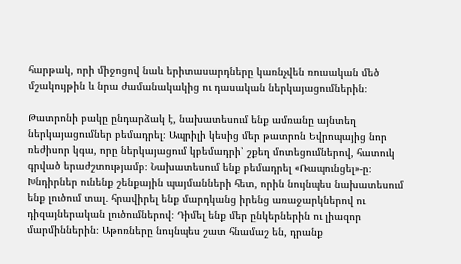հարթակ, որի միջոցով նաև երիտասարդները կառնչվեն ռուսական մեծ մշակույթին և նրա ժամանակակից ու դասական ներկայացումներին։

Թատրոնի բակը ընդարձակ է, նախատեսում ենք ամռանը այնտեղ ներկայացումներ բեմադրել։ Ապրիլի կեսից մեր թատրոն Եվրոպայից նոր ռեժիսոր կգա, որը ներկայացում կբեմադրի՝ շքեղ մոտեցումներով, հատուկ գրված երաժշտությամբ։ Նախատեսում ենք բեմադրել «Ռապունցել»-ը։ Խնդիրներ ունենք շենքային պայմանների հետ, որին նույնպես նախատեսում ենք լուծում տալ․ հրավիրել ենք մարդկանց իրենց առաջարկներով ու դիզայներական լուծումներով։ Դիմել ենք մեր ընկերներին ու լիազոր մարմիններին։ Աթոռները նույնպես շատ հնամաշ են, դրանք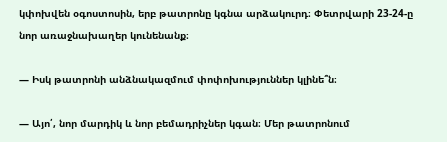կփոխվեն օգոստոսին, երբ թատրոնը կգնա արձակուրդ։ Փետրվարի 23-24-ը նոր առաջնախաղեր կունենանք։

— Իսկ թատրոնի անձնակազմում փոփոխություններ կլինե՞ն։

— Այո՛, նոր մարդիկ և նոր բեմադրիչներ կգան։ Մեր թատրոնում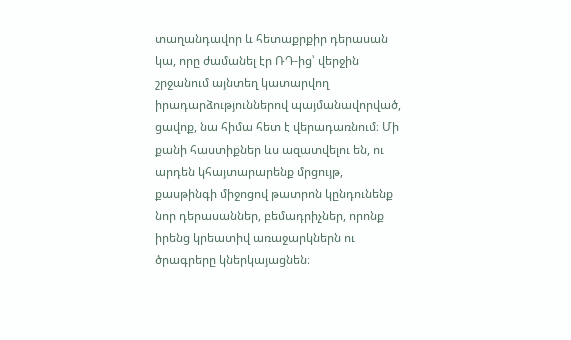տաղանդավոր և հետաքրքիր դերասան կա, որը ժամանել էր ՌԴ-ից՝ վերջին շրջանում այնտեղ կատարվող իրադարձություններով պայմանավորված, ցավոք, նա հիմա հետ է վերադառնում։ Մի քանի հաստիքներ ևս ազատվելու են, ու արդեն կհայտարարենք մրցույթ, քասթինգի միջոցով թատրոն կընդունենք նոր դերասաններ, բեմադրիչներ, որոնք իրենց կրեատիվ առաջարկներն ու ծրագրերը կներկայացնեն։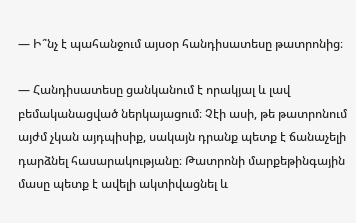— Ի՞նչ է պահանջում այսօր հանդիսատեսը թատրոնից։

— Հանդիսատեսը ցանկանում է որակյալ և լավ բեմականացված ներկայացում։ Չէի ասի, թե թատրոնում այժմ չկան այդպիսիք, սակայն դրանք պետք է ճանաչելի դարձնել հասարակությանը։ Թատրոնի մարքեթինգային մասը պետք է ավելի ակտիվացնել և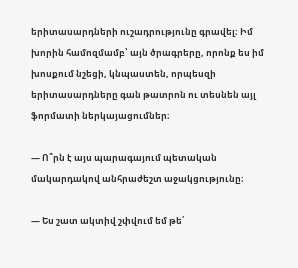երիտասարդների ուշադրությունը գրավել։ Իմ խորին համոզմամբ՝ այն ծրագրերը, որոնք ես իմ խոսքում նշեցի, կնպաստեն, որպեսզի երիտասարդները գան թատրոն ու տեսնեն այլ ֆորմատի ներկայացումներ։

— Ո՞րն է այս պարագայում պետական մակարդակով անհրաժեշտ աջակցությունը։

— Ես շատ ակտիվ շփվում եմ թե՛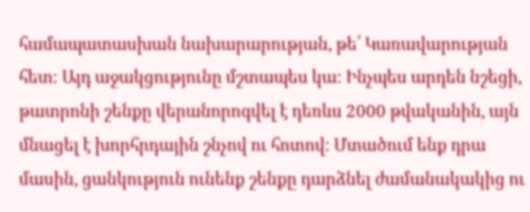համապատասխան նախարարության, թե՛ Կառավարության հետ։ Այդ աջակցությունը մշտապես կա։ Ինչպես արդեն նշեցի, թատրոնի շենքը վերանորոգվել է դեռևս 2000 թվականին, այն մնացել է խորհրդային շնչով ու հոտով։ Մտածում ենք դրա մասին, ցանկություն ունենք շենքը դարձնել ժամանակակից ու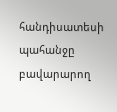հանդիսատեսի պահանջը բավարարող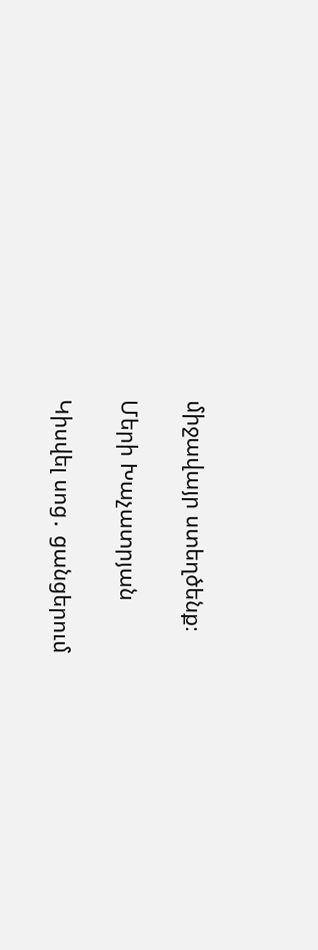միջավայր ստեղծենք։

Մերի Խաչատրյան

Կիսվել սոց․ ցանցերում